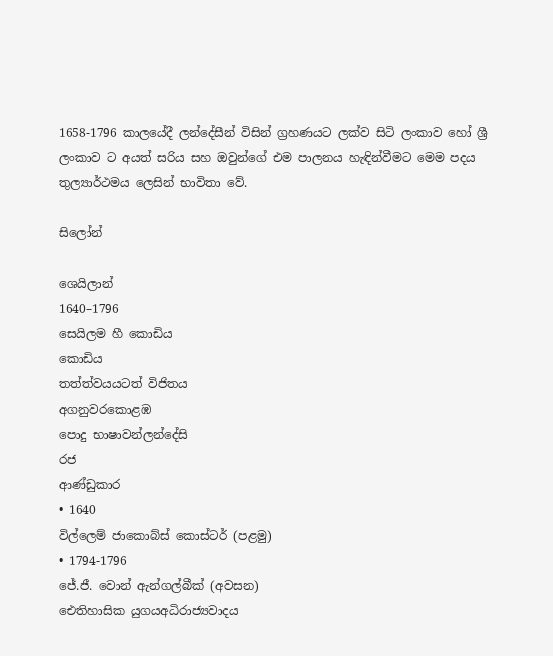1658-1796 කාලයේදී ලන්දේසීන් විසින් ග්‍රහණයට ලක්ව සිටි ලංකාව හෝ ශ්‍රී ලංකාව ට අයත් සරිය සහ ඔවුන්ගේ එම පාලනය හැඳින්වීමට මෙම පදය තුල්‍යාර්ථමය ලෙසින් භාවිතා වේ.

සිලෝන්

ශෙයිලාන්
1640–1796
සෙයිලම හී කොඩිය
කොඩිය
තත්ත්වයයටත් විජිතය
අගනුවරකොළඹ
පොදු භාෂාවන්ලන්දේසි
රජ
ආණ්ඩුකාර
• 1640
විල්ලෙම් ජාකොබ්ස් කොස්ටර් (පළමු)
• 1794-1796
ජේ.ජී. වොන් ඇන්ගල්බීක් (අවසන)
ඓතිහාසික යුගයඅධිරාජ්‍යවාදය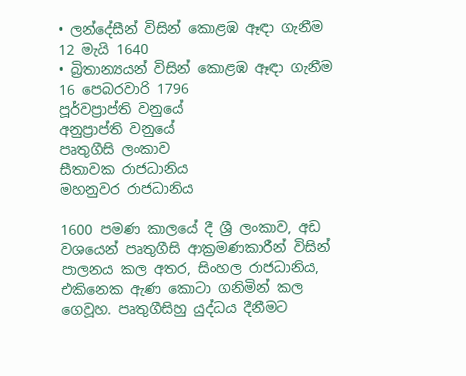• ලන්දේසීන් විසින් කොළඹ ඈඳා ගැනීම
12 මැයි 1640
• බ්‍රිතාන්‍යයන් විසින් කොළඹ ඈඳා ගැනීම
16 පෙබරවාරි 1796
පූර්වප්‍රාප්ති වනුයේ
අනුප්‍රාප්ති වනුයේ
පෘතුගීසි ලංකාව
සීතාවක රාජධානිය
මහනුවර රාජධානිය

1600 පමණ කාලයේ දී ශ්‍රී ලංකාව, අඩ වශයෙන් පෘතුගීසි ආක්‍රමණකාරීන් විසින් පාලනය කල අතර, සිංහල රාජධානිය, එකිනෙක ඇණ කොටා ගනිමින් කල ගෙවූහ. පෘතුගීසිහු යුද්ධය දීනීමට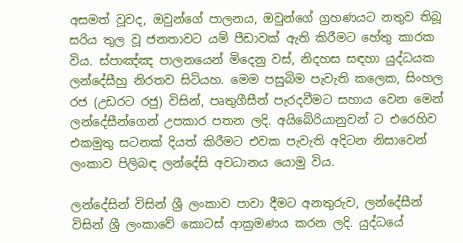අසමත් වූවද, ඔවුන්ගේ පාලනය, ඔවුන්ගේ ග්‍රහණය‍ට නතුව තිබූ සරිය තුල වූ ජනතාවට යම් පීඩාවක් ඇති කිරීමට හේතු කාරක විය. ස්පාඤ්ඤ පාලනයෙන් මිදෙනු වස්, නිදහස සඳහා යුද්ධයක ලන්දේසීහු නිරතව සිටියහ. මෙම පසුබිම පැවැති කලෙක, සිංහල රජ (උඩරට රජු) විසින්, පෘතුගීසීන් පැරදවීමට සහාය වෙන මෙන් ලන්දේසීන්ගෙන් උපකාර පතන ලදි. අයිබේරියානුවන් ට එරෙහිව එකමුතු සටනක් දියත් කිරීමට එවක පැවැති අදිටන නිසාවෙන් ලංකාව පිලිබඳ ලන්දේසි අවධානය යොමු විය.

ලන්දේසින් විසින් ශ්‍රී ලංකාව පාවා දීමට අනතුරුව, ලන්දේසීන් විසින් ශ්‍රී ලංකාවේ කොටස් ආක්‍රමණය කරන ලදි. යුද්ධයේ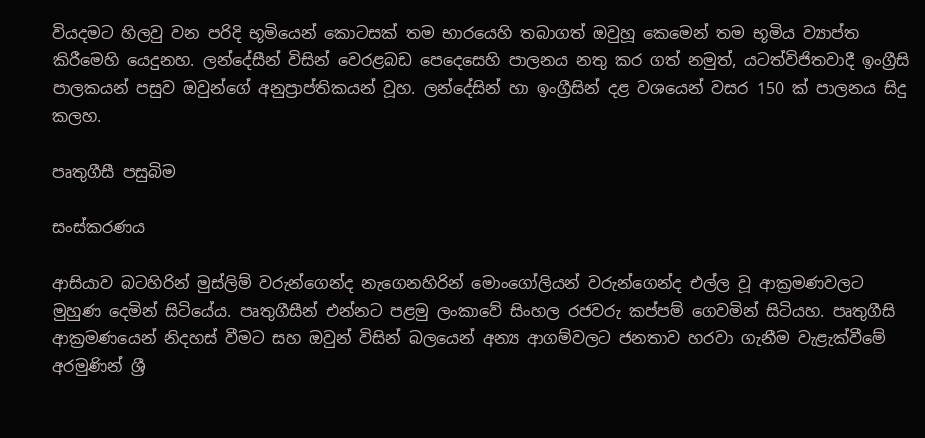වියදමට හිලවු වන පරිදි භූමියෙන් කොටසක් තම භාරයෙහි තබාගත් ඔවුහූ කෙමෙන් තම භූමිය ව්‍යාප්ත කිරීමෙහි යෙදුනහ. ලන්දේසීන් විසින් වෙරළබඩ පෙදෙසෙහි පාලනය නතු කර ගත් නමුත්, යටත්විජිතවාදී ඉංග්‍රීසි පාලකයන් පසුව ඔවුන්ගේ අනුප්‍රාප්තිකයන් වූහ. ලන්දේසින් හා ඉංග්‍රීසින් දළ වශයෙන් වසර 150 ක් පාලනය සිදු කලහ.

පෘතුගීසී පසුබිම

සංස්කරණය

ආසියාව බටහිරින් මුස්ලිම් වරුන්ගෙන්ද නැගෙනහිරින් මොංගෝලියන් වරුන්ගෙන්ද එල්ල වූ ආක්‍රමණවලට මුහුණ දෙමින් සිටියේය. පෘතුගීසීන් එන්නට පළමු ලංකාවේ සිංහල රජවරු කප්පම් ගෙවමින් සිටියහ. පෘතුගීසි ආක්‍රමණයෙන් නිදහස් වීමට සහ ඔවුන් විසින් බලයෙන් අන්‍ය ආගම්වලට ජනතාව හරවා ගැනීම වැළැක්වීමේ අරමුණින් ශ්‍රී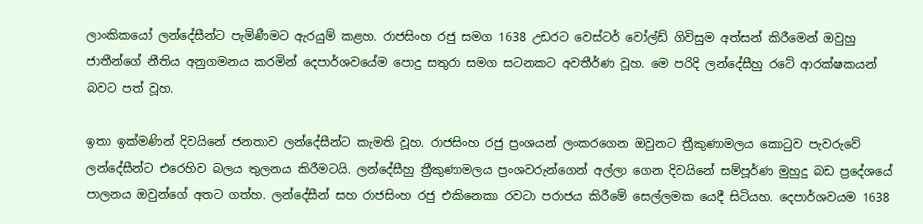ලාංකිකයෝ ලන්දේසීන්ට පැමිණීමට ඇරයුම් කළහ. රාජසිංහ රජු සමග 1638 උඩරට වෙස්ටර් වෝල්ඩ් ගිවිසුම අත්සන් කිරීමෙන් ඔවුහු ජාතීන්ගේ නීතිය අනුගමනය කරමින් දෙපාර්ශවයේම පොදු සතුරා සමග සටනකට අවතීර්ණ වූහ. මෙ පරිදි ලන්දේසීහු රටේ ආරක්ෂකයන් බවට පත් වූහ.

ඉතා ඉක්මණින් දිවයිනේ ජනතාව ලන්දේසීන්ට කැමති වූහ. රාජසිංහ රජු ප්‍රංශයන් ලංකරගෙන ඔවුනට ත්‍රීකුණාමලය කොටුව පැවරුවේ ලන්දේසීන්ට එරෙහිව බලය තුලනය කිරීමටයි. ලන්දේසීහු ත්‍රීකුණාමලය ප්‍රංශවරුන්ගෙන් අල්ලා ගෙන දිවයිනේ සම්පූර්ණ මුහුදු බඩ ප්‍රදේශයේ පාලනය ඔවුන්ගේ අතට ගත්හ. ලන්දේසීන් සහ රාජසිංහ රජු එකිනෙකා රවටා පරාජය කිරීමේ සෙල්ලමක යෙදී සිටියහ. දෙපාර්ශවයම 1638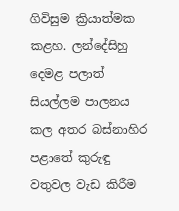ගිවිසුම ක්‍රියාත්මක කළහ. ලන්දේසිහු දෙමළ පලාත් සියල්ලම පාලනය කල අතර බස්නාහිර පළාතේ කුරුඳු වතුවල වැඩ කිරීම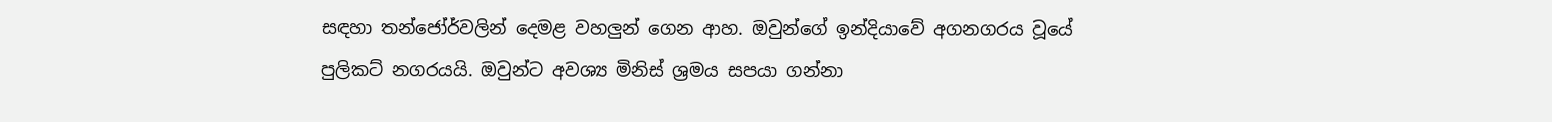සඳහා තන්ජෝර්වලින් දෙමළ වහලුන් ගෙන ආහ. ඔවුන්ගේ ඉන්දියාවේ අගනගරය වූයේ පුලිකට් නගරයයි. ඔවුන්ට අවශ්‍ය මිනිස් ශ්‍රමය සපයා ගන්නා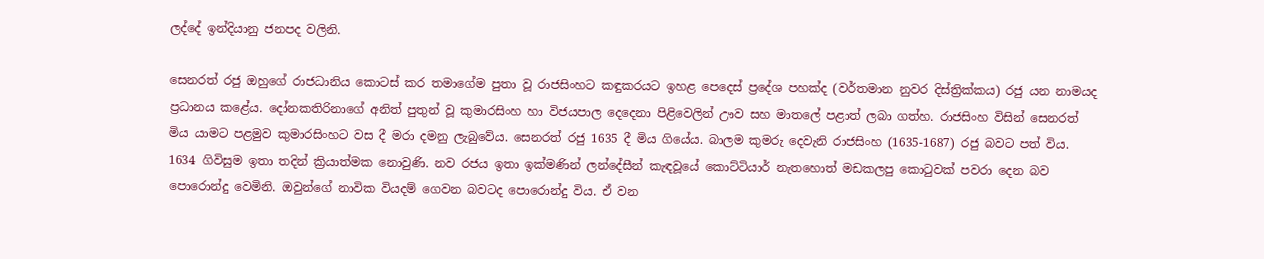ලද්දේ ඉන්දියානු ජනපද වලිනි.

සෙනරත් රජු ඔහුගේ රාජධානිය කොටස් කර තමාගේම පුතා වූ රාජසිංහට කඳුකරයට ඉහළ පෙදෙස් ප්‍රදේශ පහක්ද (වර්තමාන නුවර දිස්ත්‍රික්කය) රජු යන නාමයද ප්‍රධානය කළේය. දෝනකතිරිනාගේ අනිත් පුතුන් වූ කුමාරසිංහ හා විජයපාල දෙදෙනා පිළිවෙලින් ඌව සහ මාතලේ පළාත් ලබා ගත්හ. රාජසිංහ විසින් සෙනරත් මිය යාමට පළමුව කුමාරසිංහට වස දී මරා දමනු ලැබුවේය. සෙනරත් රජු 1635 දී මිය ගියේය. බාලම කුමරු දෙවැනි රාජසිංහ (1635-1687) රජු බවට පත් විය. 1634 ගිවිසුම ඉතා තදින් ක්‍රියාත්මක නොවුණි. නව රජය ඉතා ඉක්මණින් ලන්දේසීන් කැඳවූයේ කොට්ටියාර් නැතහොත් මඩකලපු කොටුවක් පවරා දෙන බව පොරොන්දු වෙමිනි. ඔවුන්ගේ නාවික වියදම් ගෙවන බවටද පොරොන්දු විය. ඒ වන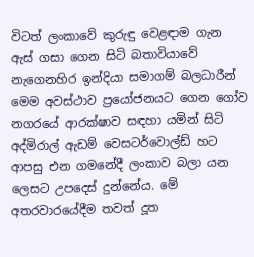විටත් ලංකාවේ කුරුඳු වෙළඳාම ගැන ඇස් ගසා ගෙන සිටි බතාවියාවේ නැගෙනහිර ඉන්දියා සමාගම් බලධාරීන් මෙම අවස්ථාව ප්‍රයෝජනයට ගෙන ගෝව නගර‍යේ ආරක්ෂාව සඳහා යමින් සිටි අද්මිරාල් ඇඩම් වෙසටර්වොල්ඩ් හට ආපසු එන ගමනේදී ලංකාව බලා යන ලෙසට උපදෙස් දුන්නේය. මේ අතරවාරයේදීම තවත් දූත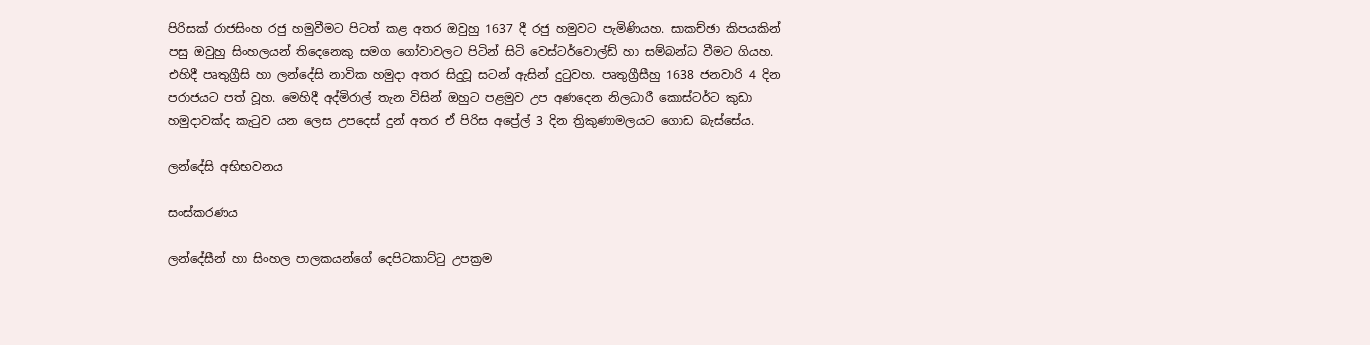පිරිසක් රාජසිංහ රජු හමුවීමට පිටත් කළ අතර ඔවුහු 1637 දී රජු හමුවට පැමිණියහ. සාකච්ඡා කිපයකින් පසු ඔවුහු සිංහලයන් තිදෙනෙකු සමග ගෝවාවලට පිටින් සිටි වෙස්ටර්වොල්ඩ් හා සම්බන්ධ වීමට ගියහ. එහිදී පෘතුග්‍රීසි හා ලන්දේසි නාවික හමුදා අතර සිදුවූ සටන් ඇසින් දුටුවහ. පෘතුග්‍රීසීහු 1638 ජනවාරි 4 දින පරාජයට පත් වූහ. මෙහිදී අද්මිරාල් තැන විසින් ඔහුට පළමුව උප අණදෙන නිලධාරී කොස්ටර්ට කුඩා හමුදාවක්ද කැටුව යන ලෙස උපදෙස් දුන් අතර ඒ පිරිස අප්‍රේල් 3 දින ත්‍රිකුණාමලයට ගොඩ බැස්සේය.

ලන්දේසි අභිභවනය

සංස්කරණය

ලන්දේසීන් හා සිංහල පාලකයන්ගේ දෙපිටකාට්ටු උපක්‍රම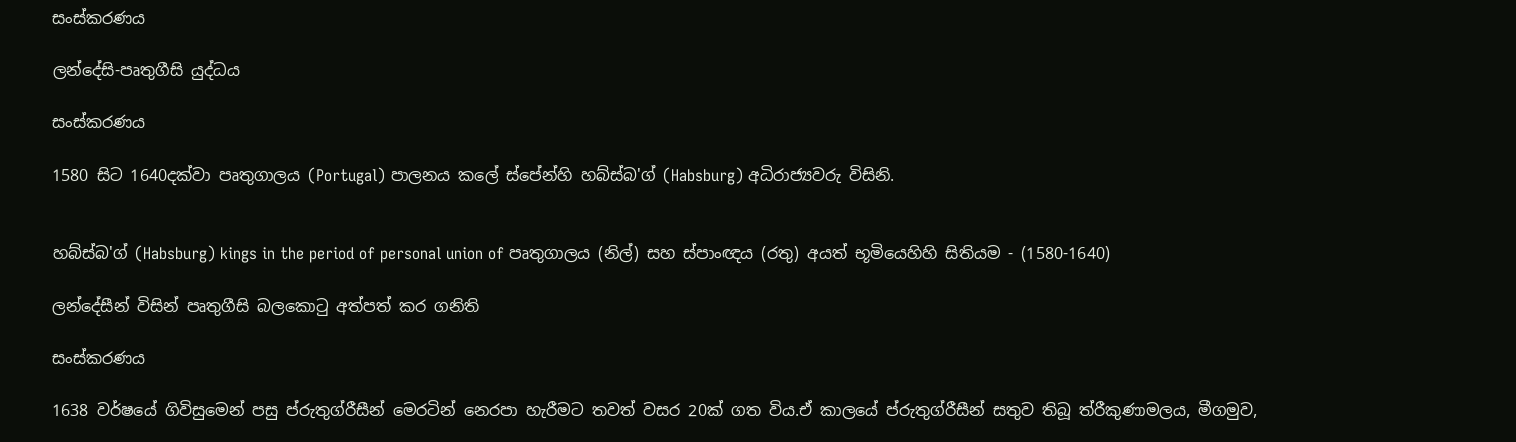සංස්කරණය

ලන්දේසි-පෘතුගීසි යුද්ධය

සංස්කරණය

1580 සිට 1640දක්වා පෘතුගාලය (Portugal) පාලනය කලේ ස්පේන්හි හබ්ස්බ'ග් (Habsburg) අධිරාජ්‍යවරු විසිනි.


හබ්ස්බ'ග් (Habsburg) kings in the period of personal union of පෘතුගාලය (නිල්) සහ ස්පාංඥය (රතු) අයත් භූමියෙහිහි සිතියම - (1580-1640)

ලන්දේසීන් විසින් පෘතුගීසි බලකොටු අත්පත් කර ගනිති

සංස්කරණය

1638 වර්ෂයේ ගිවිසුමෙන් පසු ප්රුතුග්රීසීන් මෙරටින් නෙරපා හැරීමට තවත් වසර 20ක් ගත විය.ඒ කාලයේ ප්රුතුග්රීසීන් සතුව තිබූ ත්රීකුණාමලය, මීගමුව,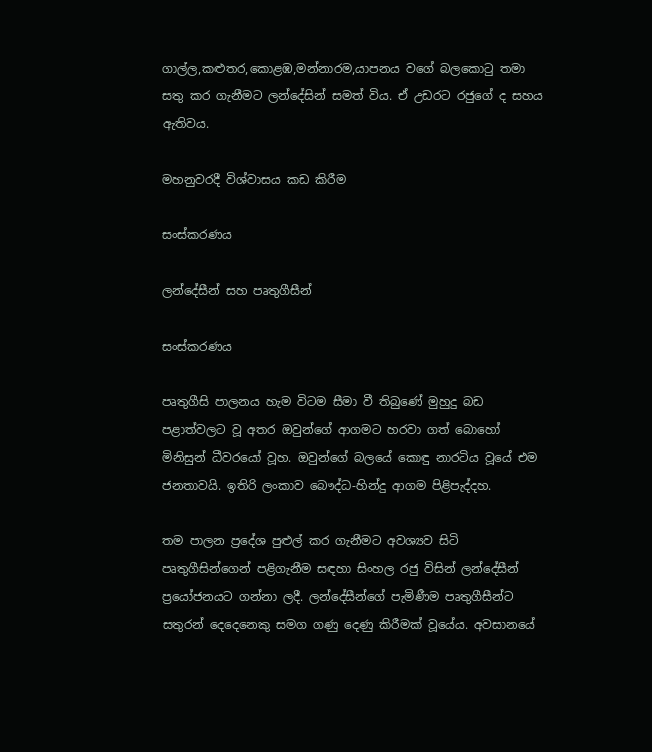ගාල්ල,කළුතර,කොළඹ,මන්නාරම,යාපනය වගේ බලකොටු තමා සතු කර ගැනීමට ලන්දේසින් සමත් විය. ඒ උඩරට රජුගේ ද සහය ඇතිවය.

මහනුවරදී විශ්වාසය කඩ කිරීම

සංස්කරණය

ලන්දේසීන් සහ පෘතුගීසීන්

සංස්කරණය

පෘතුගීසි පාලනය හැම විටම සීමා වී තිබුණේ මුහුදු බඩ පළාත්වලට වූ අතර ඔවුන්ගේ ආගමට හරවා ගත් බොහෝ මිනිසුන් ධීවරයෝ වූහ. ඔවුන්ගේ බලයේ කොඳු නාරටිය වූයේ එම ජනතාවයි. ඉතිරි ලංකාව බෞද්ධ-හින්දු ආගම පිළිපැද්දහ.

තම පාලන ප්‍රදේශ පුළුල් කර ගැනීමට අවශ්‍යව සිටි පෘතුගීසින්ගෙන් පළිගැනීම සඳහා සිංහල රජු විසින් ලන්දේසීන් ප්‍රයෝජනයට ගන්නා ලදී. ලන්දේසීන්ගේ පැමිණීම පෘතුගීසීන්ට සතුරන් දෙදෙනෙකු සමග ගණු දෙණු කිරීමක් වූයේය. අවසානයේ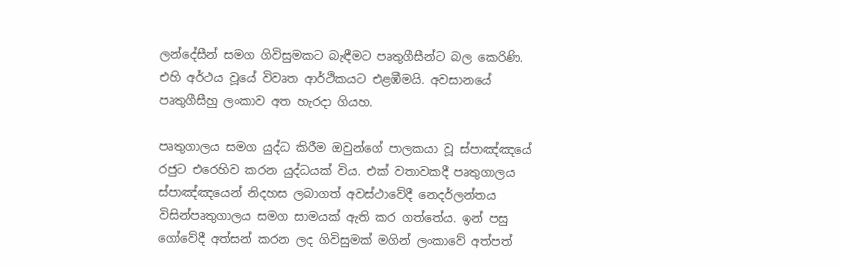ලන්දේසීන් සමග ගිවිසුමකට බැඳීමට පෘතුගීසීන්ට බල කෙ‍රිණි. එහි අර්ථය වූයේ විවෘත ආර්ථිකයට එළඹීමයි. අවසානයේ පෘතුගීසීහු ලංකාව අත හැරදා ගියහ.

පෘතුගාලය සමග යුද්ධ කිරීම ඔවුන්ගේ පාලකයා වූ ස්පාඤ්ඤයේ රජුට එරෙහිව කරන යුද්ධයක් විය. එක් වතාවකදී පෘතුගාලය ස්පාඤ්ඤයෙන් නිදහස ලබාගත් අවස්ථාවේදී නෙදර්ලන්තය විසින්පෘතුගාලය සමග සාමයක් ඇති කර ගත්තේය. ඉන් පසු ගෝවේදී අත්සන් කරන ලද ගිවිසුමක් මගින් ලංකාවේ අත්පත්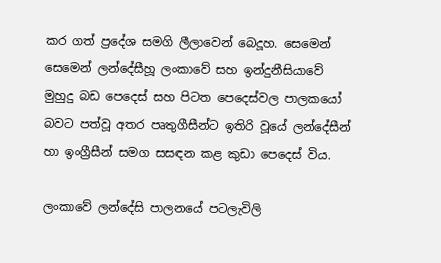කර ගත් ප්‍රදේශ සමගි ලීලාවෙන් බෙදූහ. සෙමෙන් සෙමෙන් ලන්දේසීහූ ලංකාවේ සහ ඉන්දුනීසියාවේ මුහුදු බඩ පෙදෙස් සහ පිටත පෙදෙස්වල පාලකයෝ බවට පත්වූ අතර පෘතුගීසීන්ට ඉතිරි වූයේ ලන්දේසීන් හා ඉංග්‍රීසීන් සමග සසඳන කළ කුඩා පෙදෙස් විය.

ලංකාවේ ලන්දේසි පාලනයේ පටලැවිලි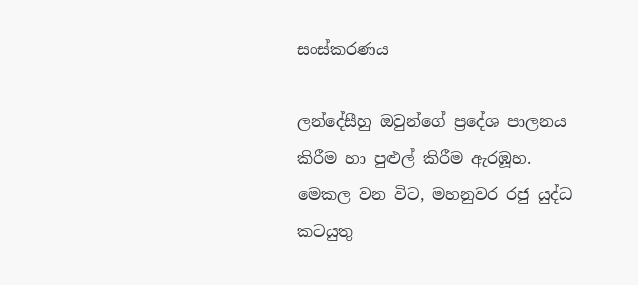සංස්කරණය

ලන්දේසීහු ඔවුන්ගේ ප්‍රදේශ පාලනය කිරීම හා පුළුල් කිරීම ඇරඹූහ. මෙකල වන විට, මහනුවර රජු යුද්ධ කටයුතු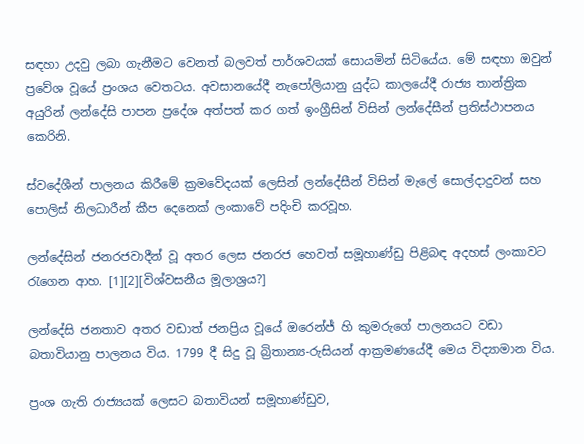සඳහා උදවු ලබා ගැනීමට වෙනත් බලවත් පාර්ශවයක් සොයමින් සිටියේය. මේ සඳහා ඔවුන් ප්‍රවේශ වූයේ ප්‍රංශය වෙතටය. අවසානයේදී නැපෝලියානු යුද්ධ කාලයේදී රාජ්‍ය තාන්ත්‍රික අයුරින් ලන්දේසි පාපන ප්‍රදේශ අත්පත් කර ගත් ඉංග්‍රීසින් විසින් ලන්දේසීන් ප්‍රතිස්ථාපනය කෙරිනි.

ස්වදේශීන් පාලනය කිරීමේ ක්‍රමවේදයක් ලෙසින් ලන්දේසීන් විසින් මැලේ සොල්දාදුවන් සහ පොලිස් නිලධාරීන් කීප දෙනෙක් ලංකාවේ පදිංචි කරවූහ.

ලන්දේසින් ජනරජවාදීන් වූ අතර ලෙස ජනරජ හෙවත් සමූහාණ්ඩු පිළිබඳ අදහස් ලංකාවට රැගෙන ආහ. [1][2][විශ්වසනීය මූලාශ්‍රය?]

ලන්දේසි ජනතාව අතර වඩාත් ජනප්‍රිය වූයේ ඔරෙන්ජ් හි කුමරුගේ පාලනයට වඩා බතාවියානු පාලනය විය. 1799 දී සිදු වූ බ්‍රිතාන්‍ය-රුසියන් ආක්‍රමණයේදී මෙය විද්‍යාමාන විය.

ප්‍රංශ ගැති රාජ්‍යයක් ලෙසට බතාවියන් සමූහාණ්ඩුව,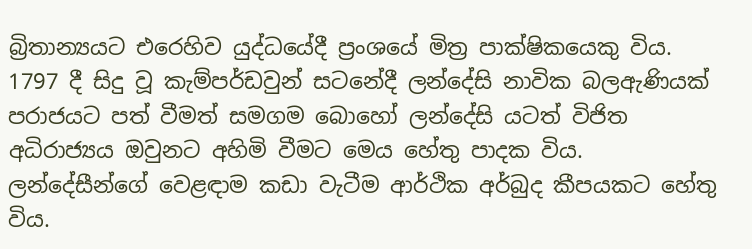බ්‍රිතාන්‍යයට එරෙහිව යුද්ධයේදී ප්‍රංශයේ මිත්‍ර පාක්ෂිකයෙකු විය. 1797 දී සිදු වූ කැම්පර්ඩවුන් සටනේදී ලන්දේසි නාවික බලඇණියක් පරාජයට පත් වීමත් සමගම බොහෝ ලන්දේසි යටත් විජිත අධිරාජ්‍යය ඔවුනට අහිමි වීමට මෙය හේතු පාදක විය. ලන්දේසීන්ගේ වෙළඳාම කඩා වැටීම ආර්ථික අර්බුද කීපයකට හේතු විය.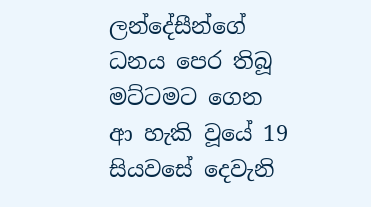ලන්දේසීන්ගේ ධනය පෙර තිබූ මට්ටමට ගෙන ආ හැකි වූයේ 19 සියවසේ දෙවැනි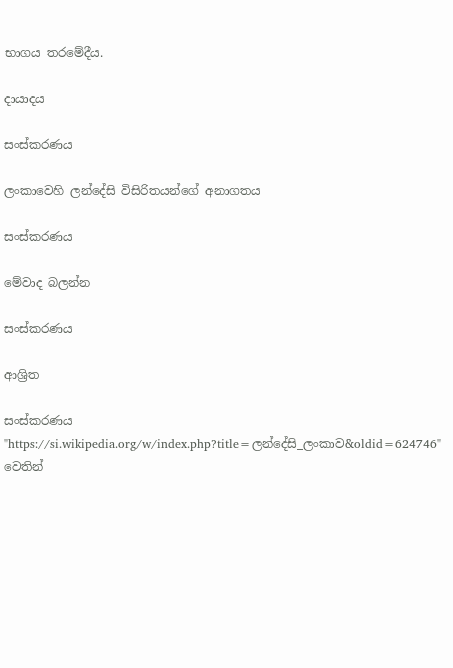භාගය තරමේදීය.

දායාදය

සංස්කරණය

ලංකාවෙහි ලන්දේසි විසිරිතයන්ගේ අනාගතය

සංස්කරණය

මේවාද බලන්න

සංස්කරණය

ආශ්‍රිත

සංස්කරණය
"https://si.wikipedia.org/w/index.php?title=ලන්දේසි_ලංකාව&oldid=624746" වෙතින්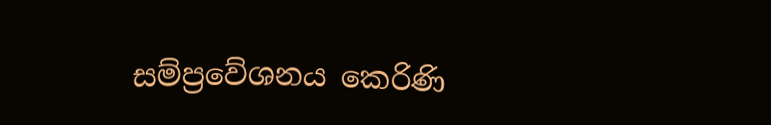සම්ප්‍රවේශනය කෙරිණි